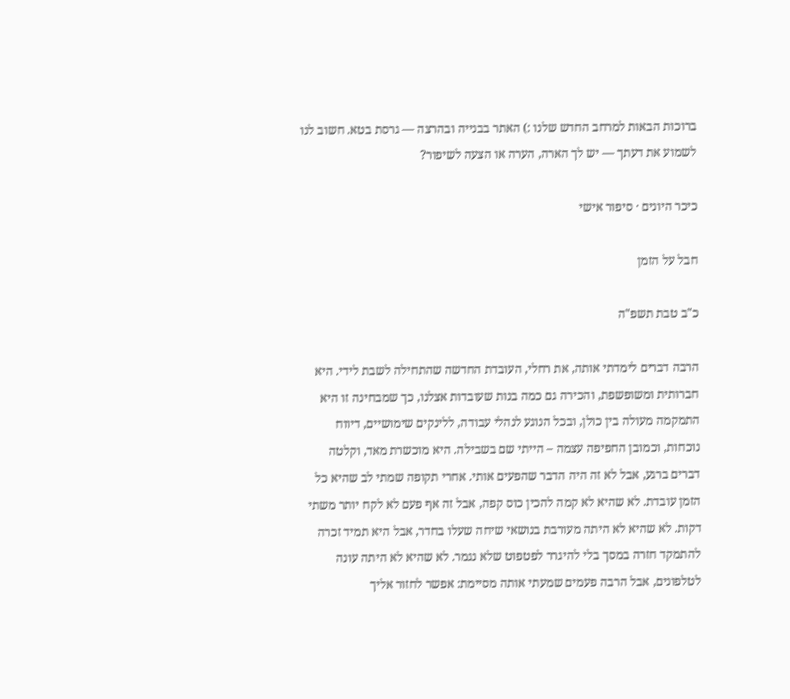ברוכות הבאות למרחב החדש שלנו :) האתר בבנייה ובהרצה — גרסת בטא. חשוב לנו לשמוע את דעתך — יש לך הארה, הערה או הצעה לשיפור?

כיכר היונים · סיפור אישי

חבל על הזמן

כ"ב טבת תשפ"ה

הרבה דברים לימדתי אותה, את רחלי, העובדת החדשה שהתחילה לשבת לידי. היא חברותית ומשופשפת, והכירה גם כמה בנות שעובדות אצלנו, כך שמבחינה זו היא התמקמה מעולה בין כולן, ובכל הנוגע לנהלי עבודה, ללינקים שימושיים, דיווח נוכחות, וכמובן החפיפה עצמה – הייתי שם בשבילה. היא מוכשרת מאד, וקלטה דברים ברגע, אבל לא זה היה הדבר שהפעים אותי. אחרי תקופה שמתי לב שהיא כל הזמן עובדת. לא שהיא לא קמה להכין כוס קפה, אבל זה אף פעם לא לקח יותר משתי דקות. לא שהיא לא היתה מעורבת בנושאי שיחה שעלו בחדר, אבל היא תמיד זכרה להתמקד חזרה במסך בלי להיגרר לפטפוט שלא נגמר. לא שהיא לא היתה עונה לטלפונים, אבל הרבה פעמים שמעתי אותה מסיימת: אפשר לחזור אליך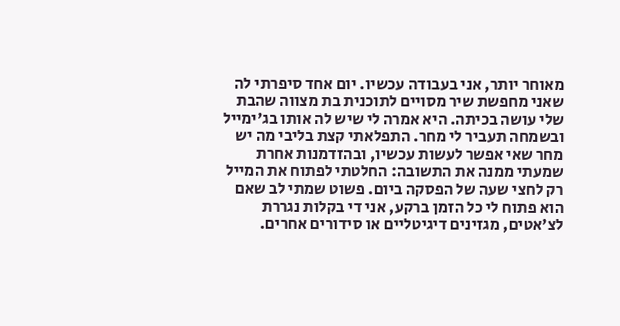מאוחר יותר, אני בעבודה עכשיו. יום אחד סיפרתי לה שאני מחפשת שיר מסויים לתוכנית בת מצווה שהבת שלי עושה בכיתה. היא אמרה לי שיש לה אותו בג'ימייל ובשמחה תעביר לי מחר. התפלאתי קצת בליבי מה יש מחר שאי אפשר לעשות עכשיו, ובהזדמנות אחרת שמעתי ממנה את התשובה: החלטתי לפתוח את המייל רק לחצי שעה של הפסקה ביום. פשוט שמתי לב שאם הוא פתוח לי כל הזמן ברקע, אני די בקלות נגררת לצ'אטים, מגזינים דיגיטליים או סידורים אחרים.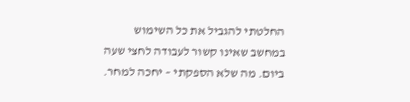החלטתי להגביל את כל השימוש במחשב שאינו קשור לעבודה לחצי שעה ביום. מה שלא הספקתי – יחכה למחר.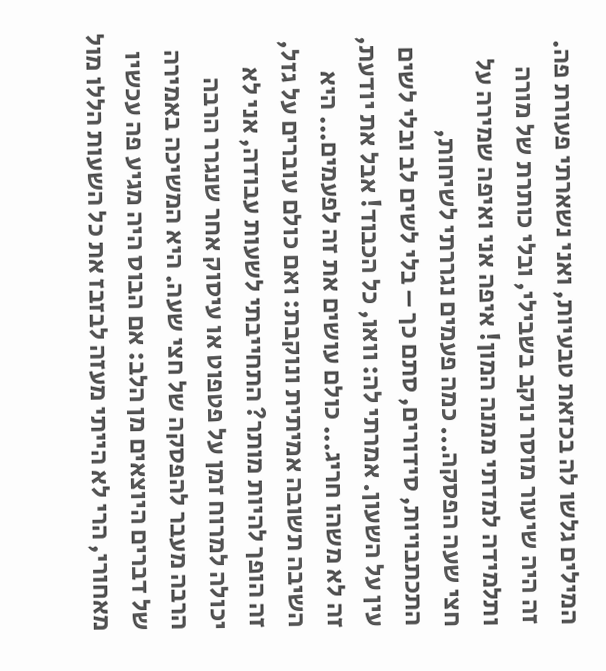המילים גלשו לה בכזאת טבעיות, ואני נשארתי פעורת פה. זה היה שיעור מוסר נוקב בשבילי, ובלי כותרת של מורה ותלמידה למדתי ממנה המון! איפה אני ואיפה שמירה על חצי שעה הפסקה... כמה פעמים נגררתי לשיחות, התכתבויות, סידורים, סתם כך – בלי לשים לב ובלי לשים עין על השעון. אמרתי לה: וואו, כל הכבוד! אבל את יודעת, זה לא משהו חריג... כולם עושים את זה לפעמים... היא השיבה תשובה אמיתית ונוקבת: ואם כולם עוברים על גזל, זה הופך להיות מותר? התחייבתי לשעות עבודה, אני לא יכולה למרוח זמן על פטפוט או עיסוק אחר שנגרר הרבה הרבה מעבר להפסקה של חצי שעה. היא המשיכה באמירה של דברים היוצאים מן הלב: אם הבוס היה מגיע פה עכשיו מאחורי, הרי לא הייתי מעזה לבזבז את כל השעות הללו מול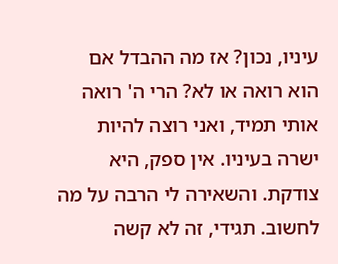עיניו, נכון? אז מה ההבדל אם הוא רואה או לא? הרי ה' רואה אותי תמיד, ואני רוצה להיות ישרה בעיניו. אין ספק, היא צודקת. והשאירה לי הרבה על מה לחשוב. תגידי, זה לא קשה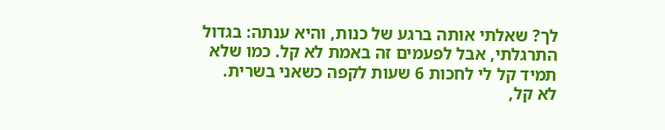לך? שאלתי אותה ברגע של כנות, והיא ענתה: בגדול התרגלתי, אבל לפעמים זה באמת לא קל. כמו שלא תמיד קל לי לחכות 6 שעות לקפה כשאני בשרית. לא קל,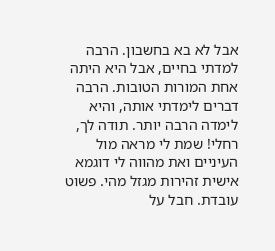אבל לא בא בחשבון. הרבה למדתי בחיים, אבל היא היתה אחת המורות הטובות. הרבה דברים לימדתי אותה, והיא לימדה הרבה יותר. תודה לך, רחלי! שמת לי מראה מול העיניים ואת מהווה לי דוגמא אישית זהירות מגזל מהי. פשוט עובדת. חבל על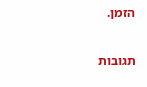הזמן.

תגובות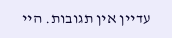עדיין אין תגובות. היי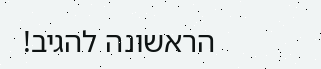הראשונה להגיב!